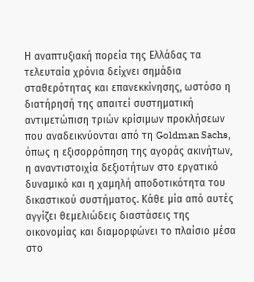Η αναπτυξιακή πορεία της Ελλάδας τα τελευταία χρόνια δείχνει σημάδια σταθερότητας και επανεκκίνησης, ωστόσο η διατήρησή της απαιτεί συστηματική αντιμετώπιση τριών κρίσιμων προκλήσεων που αναδεικνύονται από τη Goldman Sachs, όπως η εξισορρόπηση της αγοράς ακινήτων, η αναντιστοιχία δεξιοτήτων στο εργατικό δυναμικό και η χαμηλή αποδοτικότητα του δικαστικού συστήματος. Κάθε μία από αυτές αγγίζει θεμελιώδεις διαστάσεις της οικονομίας και διαμορφώνει το πλαίσιο μέσα στο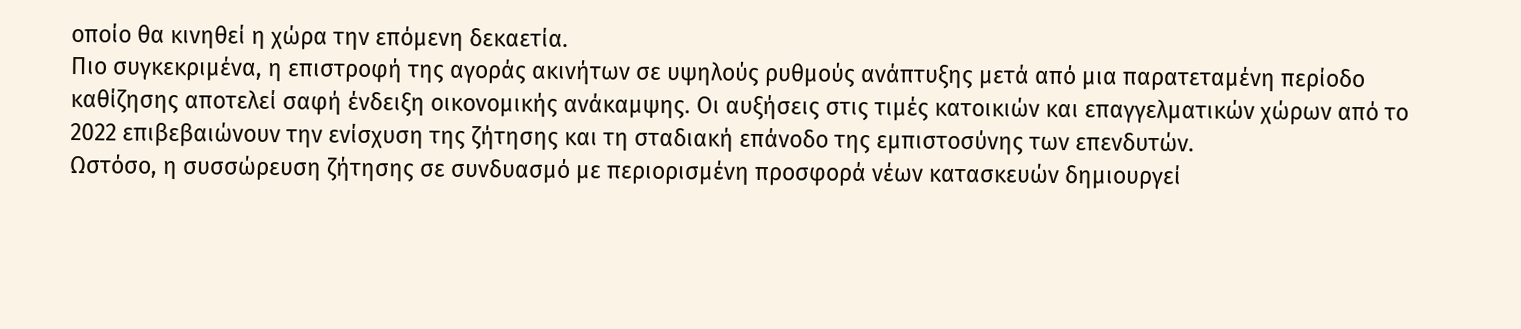οποίο θα κινηθεί η χώρα την επόμενη δεκαετία.
Πιο συγκεκριμένα, η επιστροφή της αγοράς ακινήτων σε υψηλούς ρυθμούς ανάπτυξης μετά από μια παρατεταμένη περίοδο καθίζησης αποτελεί σαφή ένδειξη οικονομικής ανάκαμψης. Οι αυξήσεις στις τιμές κατοικιών και επαγγελματικών χώρων από το 2022 επιβεβαιώνουν την ενίσχυση της ζήτησης και τη σταδιακή επάνοδο της εμπιστοσύνης των επενδυτών.
Ωστόσο, η συσσώρευση ζήτησης σε συνδυασμό με περιορισμένη προσφορά νέων κατασκευών δημιουργεί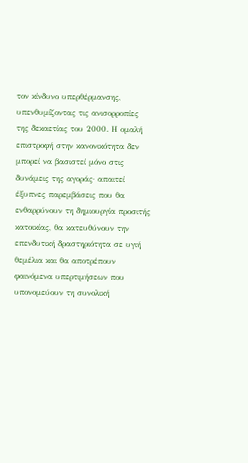τον κίνδυνο υπερθέρμανσης, υπενθυμίζοντας τις ανισορροπίες της δεκαετίας του 2000. Η ομαλή επιστροφή στην κανονικότητα δεν μπορεί να βασιστεί μόνο στις δυνάμεις της αγοράς· απαιτεί έξυπνες παρεμβάσεις που θα ενθαρρύνουν τη δημιουργία προσιτής κατοικίας, θα κατευθύνουν την επενδυτική δραστηριότητα σε υγιή θεμέλια και θα αποτρέπουν φαινόμενα υπερτιμήσεων που υπονομεύουν τη συνολική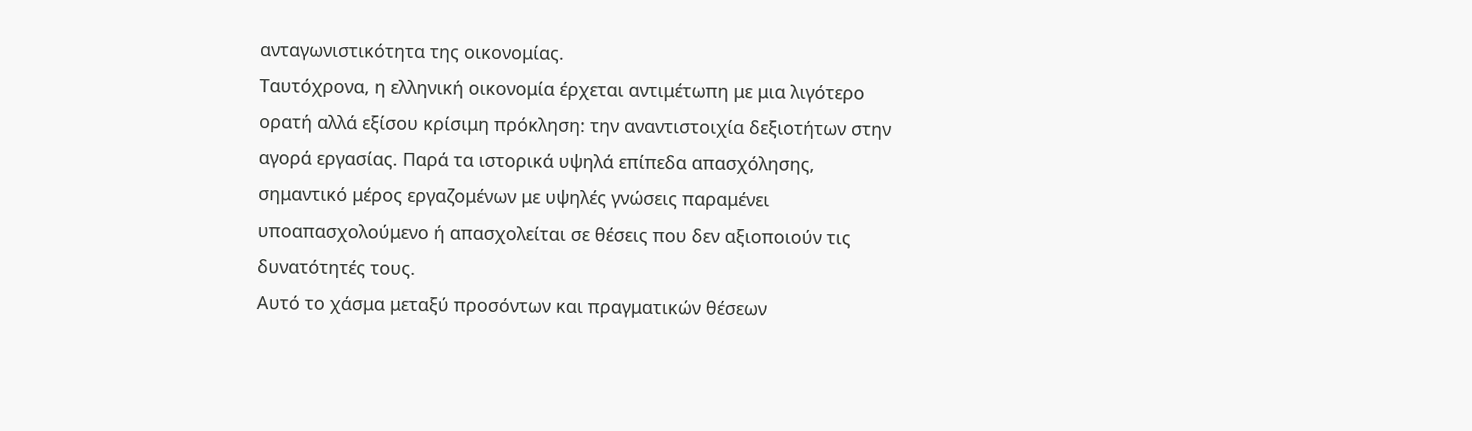ανταγωνιστικότητα της οικονομίας.
Ταυτόχρονα, η ελληνική οικονομία έρχεται αντιμέτωπη με μια λιγότερο ορατή αλλά εξίσου κρίσιμη πρόκληση: την αναντιστοιχία δεξιοτήτων στην αγορά εργασίας. Παρά τα ιστορικά υψηλά επίπεδα απασχόλησης, σημαντικό μέρος εργαζομένων με υψηλές γνώσεις παραμένει υποαπασχολούμενο ή απασχολείται σε θέσεις που δεν αξιοποιούν τις δυνατότητές τους.
Αυτό το χάσμα μεταξύ προσόντων και πραγματικών θέσεων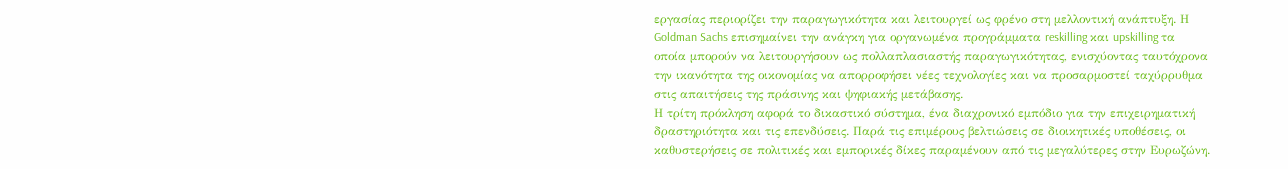εργασίας περιορίζει την παραγωγικότητα και λειτουργεί ως φρένο στη μελλοντική ανάπτυξη. Η Goldman Sachs επισημαίνει την ανάγκη για οργανωμένα προγράμματα reskilling και upskilling τα οποία μπορούν να λειτουργήσουν ως πολλαπλασιαστής παραγωγικότητας, ενισχύοντας ταυτόχρονα την ικανότητα της οικονομίας να απορροφήσει νέες τεχνολογίες και να προσαρμοστεί ταχύρρυθμα στις απαιτήσεις της πράσινης και ψηφιακής μετάβασης.
Η τρίτη πρόκληση αφορά το δικαστικό σύστημα, ένα διαχρονικό εμπόδιο για την επιχειρηματική δραστηριότητα και τις επενδύσεις. Παρά τις επιμέρους βελτιώσεις σε διοικητικές υποθέσεις, οι καθυστερήσεις σε πολιτικές και εμπορικές δίκες παραμένουν από τις μεγαλύτερες στην Ευρωζώνη.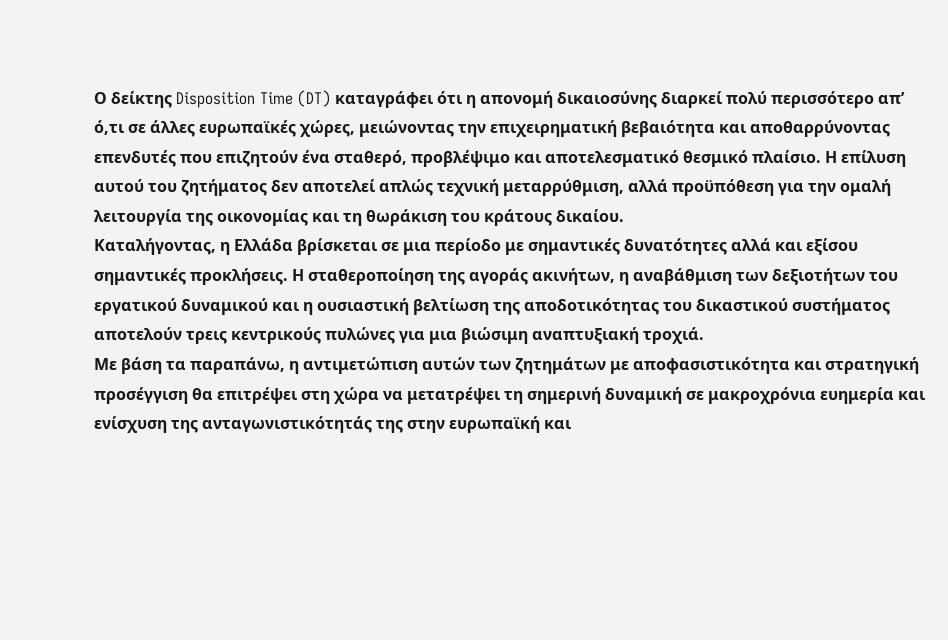Ο δείκτης Disposition Time (DT) καταγράφει ότι η απονομή δικαιοσύνης διαρκεί πολύ περισσότερο απ’ ό,τι σε άλλες ευρωπαϊκές χώρες, μειώνοντας την επιχειρηματική βεβαιότητα και αποθαρρύνοντας επενδυτές που επιζητούν ένα σταθερό, προβλέψιμο και αποτελεσματικό θεσμικό πλαίσιο. Η επίλυση αυτού του ζητήματος δεν αποτελεί απλώς τεχνική μεταρρύθμιση, αλλά προϋπόθεση για την ομαλή λειτουργία της οικονομίας και τη θωράκιση του κράτους δικαίου.
Καταλήγοντας, η Ελλάδα βρίσκεται σε μια περίοδο με σημαντικές δυνατότητες αλλά και εξίσου σημαντικές προκλήσεις. Η σταθεροποίηση της αγοράς ακινήτων, η αναβάθμιση των δεξιοτήτων του εργατικού δυναμικού και η ουσιαστική βελτίωση της αποδοτικότητας του δικαστικού συστήματος αποτελούν τρεις κεντρικούς πυλώνες για μια βιώσιμη αναπτυξιακή τροχιά.
Με βάση τα παραπάνω, η αντιμετώπιση αυτών των ζητημάτων με αποφασιστικότητα και στρατηγική προσέγγιση θα επιτρέψει στη χώρα να μετατρέψει τη σημερινή δυναμική σε μακροχρόνια ευημερία και ενίσχυση της ανταγωνιστικότητάς της στην ευρωπαϊκή και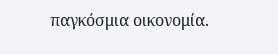παγκόσμια οικονομία.